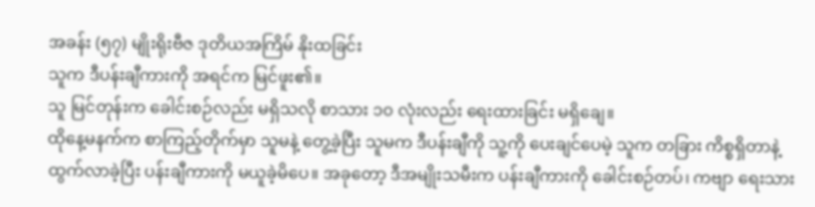အခန်း (၅၇) မျိုးရိုးဗီဇ ဒုတိယအကြိမ် နိုးထခြင်း
သူက ဒီပန်းချီကားကို အရင်က မြင်ဖူး၏။
သူ မြင်တုန်းက ခေါင်းစဉ်လည်း မရှိသလို စာသား ၁၀ လုံးလည်း ရေးထားခြင်း မရှိချေ။
ထိုနေ့မနက်က စာကြည့်တိုက်မှာ သူမနဲ့ တွေ့ခဲ့ပြီး သူမက ဒီပန်းချီကို သူ့ကို ပေးချင်ပေမဲ့ သူက တခြား ကိစ္စရှိတာနဲ့ ထွက်လာခဲ့ပြီး ပန်းချီကားကို မယူခဲ့မိပေ။ အခုတော့ ဒီအမျိုးသမီးက ပန်းချီကားကို ခေါင်းစဉ်တပ်၊ ကဗျာ ရေးသား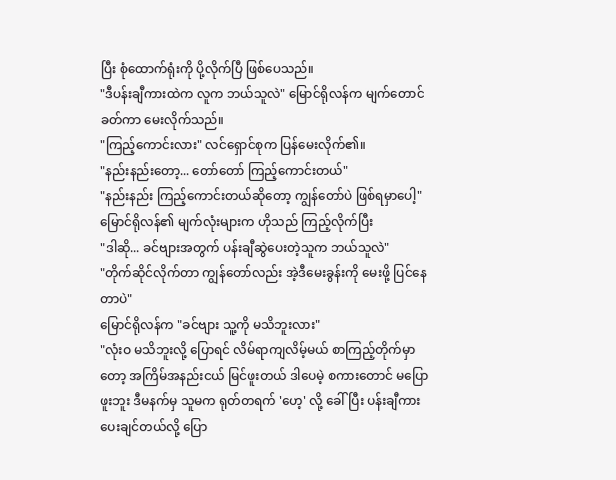ပြီး စုံထောက်ရုံးကို ပို့လိုက်ပြီ ဖြစ်ပေသည်။
"ဒီပန်းချီကားထဲက လူက ဘယ်သူလဲ" မြောင်ရိုလန်က မျက်တောင်ခတ်ကာ မေးလိုက်သည်။
"ကြည့်ကောင်းလား" လင်ရှောင်စုက ပြန်မေးလိုက်၏။
"နည်းနည်းတော့... တော်တော် ကြည့်ကောင်းတယ်"
"နည်းနည်း ကြည့်ကောင်းတယ်ဆိုတော့ ကျွန်တော်ပဲ ဖြစ်ရမှာပေါ့"
မြောင်ရိုလန်၏ မျက်လုံးများက ဟိုသည် ကြည့်လိုက်ပြီး
"ဒါဆို... ခင်ဗျားအတွက် ပန်းချီဆွဲပေးတဲ့သူက ဘယ်သူလဲ"
"တိုက်ဆိုင်လိုက်တာ ကျွန်တော်လည်း အဲ့ဒီမေးခွန်းကို မေးဖို့ ပြင်နေတာပဲ"
မြောင်ရိုလန်က "ခင်ဗျား သူ့ကို မသိဘူးလား"
"လုံးဝ မသိဘူးလို့ ပြောရင် လိမ်ရာကျလိမ့်မယ် စာကြည့်တိုက်မှာတော့ အကြိမ်အနည်းငယ် မြင်ဖူးတယ် ဒါပေမဲ့ စကားတောင် မပြောဖူးဘူး ဒီမနက်မှ သူမက ရုတ်တရက် 'ဟေ့' လို့ ခေါ်ပြီး ပန်းချီကား ပေးချင်တယ်လို့ ပြော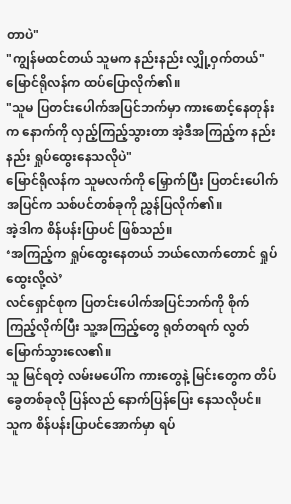တာပဲ"
"ကျွန်မထင်တယ် သူမက နည်းနည်း လျှို့ဝှက်တယ်"
မြောင်ရိုလန်က ထပ်ပြောလိုက်၏။
"သူမ ပြတင်းပေါက်အပြင်ဘက်မှာ ကားစောင့်နေတုန်းက နောက်ကို လှည့်ကြည့်သွားတာ အဲ့ဒီအကြည့်က နည်းနည်း ရှုပ်ထွေးနေသလိုပဲ"
မြောင်ရိုလန်က သူမလက်ကို မြှောက်ပြီး ပြတင်းပေါက်အပြင်က သစ်ပင်တစ်ခုကို ညွှန်ပြလိုက်၏။
အဲ့ဒါက စိန်ပန်းပြာပင် ဖြစ်သည်။
‘အကြည့်က ရှုပ်ထွေးနေတယ် ဘယ်လောက်တောင် ရှုပ်ထွေးလို့လဲ’
လင်ရှောင်စုက ပြတင်းပေါက်အပြင်ဘက်ကို စိုက်ကြည့်လိုက်ပြီး သူ့အကြည့်တွေ ရုတ်တရက် လွတ်မြောက်သွားလေ၏။
သူ မြင်ရတဲ့ လမ်းမပေါ်က ကားတွေနဲ့ မြင်းတွေက တိပ်ခွေတစ်ခုလို ပြန်လည် နောက်ပြန်ပြေး နေသလိုပင်။
သူက စိန်ပန်းပြာပင်အောက်မှာ ရပ်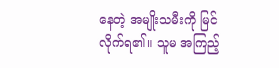နေတဲ့ အမျိုးသမီးကို မြင်လိုက်ရ၏။ သူမ အကြည့်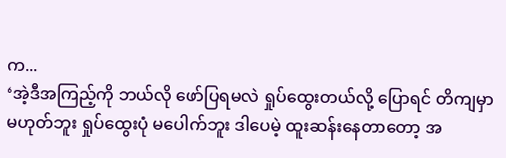က...
‘အဲ့ဒီအကြည့်ကို ဘယ်လို ဖော်ပြရမလဲ ရှုပ်ထွေးတယ်လို့ ပြောရင် တိကျမှာ မဟုတ်ဘူး ရှုပ်ထွေးပုံ မပေါက်ဘူး ဒါပေမဲ့ ထူးဆန်းနေတာတော့ အ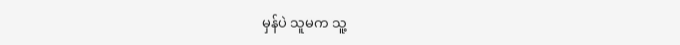မှန်ပဲ သူမက သူ့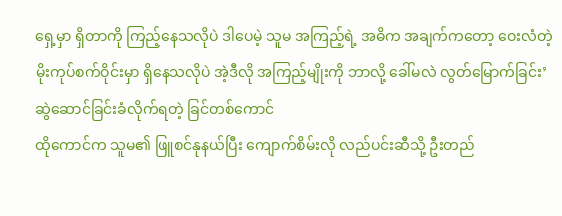ရှေ့မှာ ရှိတာကို ကြည့်နေသလိုပဲ ဒါပေမဲ့ သူမ အကြည့်ရဲ့ အဓိက အချက်ကတော့ ဝေးလံတဲ့ မိုးကုပ်စက်ဝိုင်းမှာ ရှိနေသလိုပဲ အဲ့ဒီလို အကြည့်မျိုးကို ဘာလို့ ခေါ်မလဲ လွတ်မြောက်ခြင်း’
ဆွဲဆောင်ခြင်းခံလိုက်ရတဲ့ ခြင်တစ်ကောင်
ထိုကောင်က သူမ၏ ဖြူစင်နုနယ်ပြီး ကျောက်စိမ်းလို လည်ပင်းဆီသို့ ဦးတည်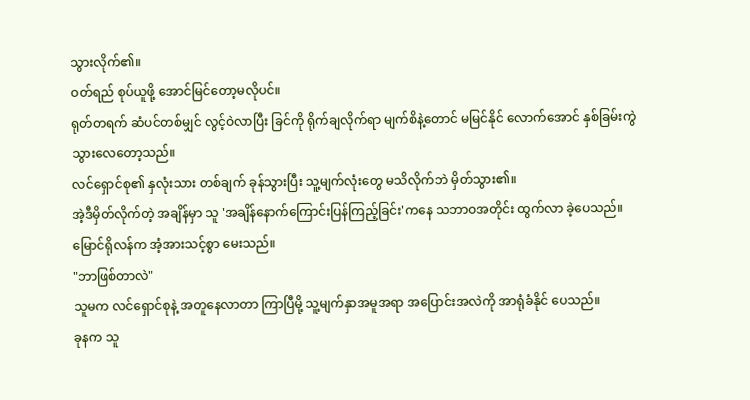သွားလိုက်၏။
ဝတ်ရည် စုပ်ယူဖို့ အောင်မြင်တော့မလိုပင်။
ရုတ်တရက် ဆံပင်တစ်မျှင် လွင့်ဝဲလာပြီး ခြင်ကို ရိုက်ချလိုက်ရာ မျက်စိနဲ့တောင် မမြင်နိုင် လောက်အောင် နှစ်ခြမ်းကွဲသွားလေတော့သည်။
လင်ရှောင်စု၏ နှလုံးသား တစ်ချက် ခုန်သွားပြီး သူ့မျက်လုံးတွေ မသိလိုက်ဘဲ မှိတ်သွား၏။
အဲ့ဒီမှိတ်လိုက်တဲ့ အချိန်မှာ သူ 'အချိန်နောက်ကြောင်းပြန်ကြည့်ခြင်း'ကနေ သဘာဝအတိုင်း ထွက်လာ ခဲ့ပေသည်။
မြောင်ရိုလန်က အံ့အားသင့်စွာ မေးသည်။
"ဘာဖြစ်တာလဲ"
သူမက လင်ရှောင်စုနဲ့ အတူနေလာတာ ကြာပြီမို့ သူ့မျက်နှာအမူအရာ အပြောင်းအလဲကို အာရုံခံနိုင် ပေသည်။
ခုနက သူ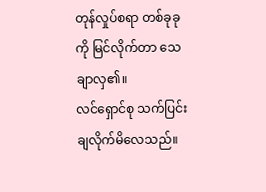တုန်လှုပ်စရာ တစ်ခုခုကို မြင်လိုက်တာ သေချာလှ၏။
လင်ရှောင်စု သက်ပြင်းချလိုက်မိလေသည်။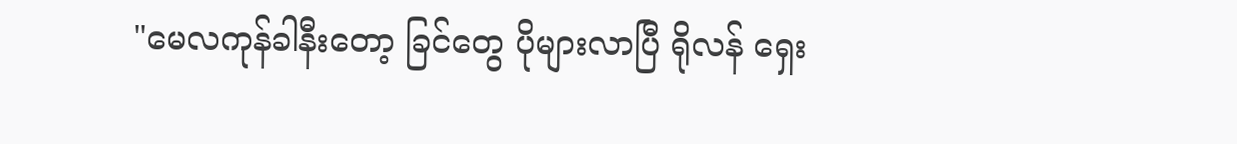"မေလကုန်ခါနီးတော့ ခြင်တွေ ပိုများလာပြီ ရိုလန် ရှေး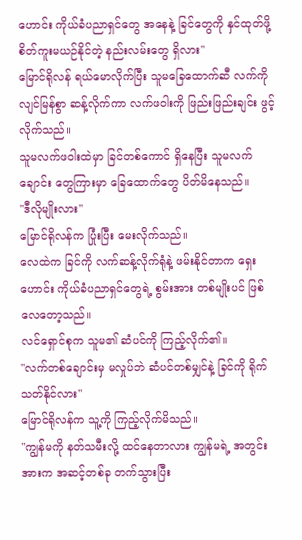ဟောင်း ကိုယ်ခံပညာရှင်တွေ အနေနဲ့ ခြင်တွေကို နှင်ထုတ်ဖို့ စိတ်ကူးမယဉ်နိုင်တဲ့ နည်းလမ်းတွေ ရှိလား"
မြောင်ရိုလန် ရယ်မောလိုက်ပြီး သူမခြေထောက်ဆီ လက်ကို လျင်မြန်စွာ ဆန့်လိုက်ကာ လက်ဖဝါးကို ဖြည်းဖြည်းချင်း ဖွင့်လိုက်သည်။
သူမလက်ဖဝါးထဲမှာ ခြင်တစ်ကောင် ရှိနေပြီး သူမလက်ချောင်း တွေကြားမှာ ခြေထောက်တွေ ပိတ်မိနေသည်။
"ဒီလိုမျိုးလား"
မြောင်ရိုလန်က ပြုံးပြီး မေးလိုက်သည်။
လေထဲက ခြင်ကို လက်ဆန့်လိုက်ရုံနဲ့ ဖမ်းနိုင်တာက ရှေးဟောင်း ကိုယ်ခံပညာရှင်တွေရဲ့ စွမ်းအား တစ်မျိုးပင် ဖြစ်လေတော့သည်။
လင်ရှောင်စုက သူမ၏ ဆံပင်ကို ကြည့်လိုက်၏။
"လက်တစ်ချောင်းမှ မလှုပ်ဘဲ ဆံပင်တစ်မျှင်နဲ့ ခြင်ကို ရိုက်သတ်နိုင်လား"
မြောင်ရိုလန်က သူ့ကို ကြည့်လိုက်မိသည်။
"ကျွန်မကို နတ်သမီးလို့ ထင်နေတာလား ကျွန်မရဲ့ အတွင်းအားက အဆင့်တစ်ခု တက်သွားပြီး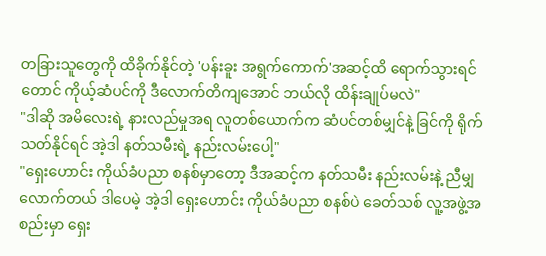တခြားသူတွေကို ထိခိုက်နိုင်တဲ့ 'ပန်းခူး အရွက်ကောက်'အဆင့်ထိ ရောက်သွားရင်တောင် ကိုယ့်ဆံပင်ကို ဒီလောက်တိကျအောင် ဘယ်လို ထိန်းချုပ်မလဲ"
"ဒါဆို အမိလေးရဲ့ နားလည်မှုအရ လူတစ်ယောက်က ဆံပင်တစ်မျှင်နဲ့ ခြင်ကို ရိုက်သတ်နိုင်ရင် အဲ့ဒါ နတ်သမီးရဲ့ နည်းလမ်းပေါ့"
"ရှေးဟောင်း ကိုယ်ခံပညာ စနစ်မှာတော့ ဒီအဆင့်က နတ်သမီး နည်းလမ်းနဲ့ ညီမျှလောက်တယ် ဒါပေမဲ့ အဲ့ဒါ ရှေးဟောင်း ကိုယ်ခံပညာ စနစ်ပဲ ခေတ်သစ် လူ့အဖွဲ့အစည်းမှာ ရှေး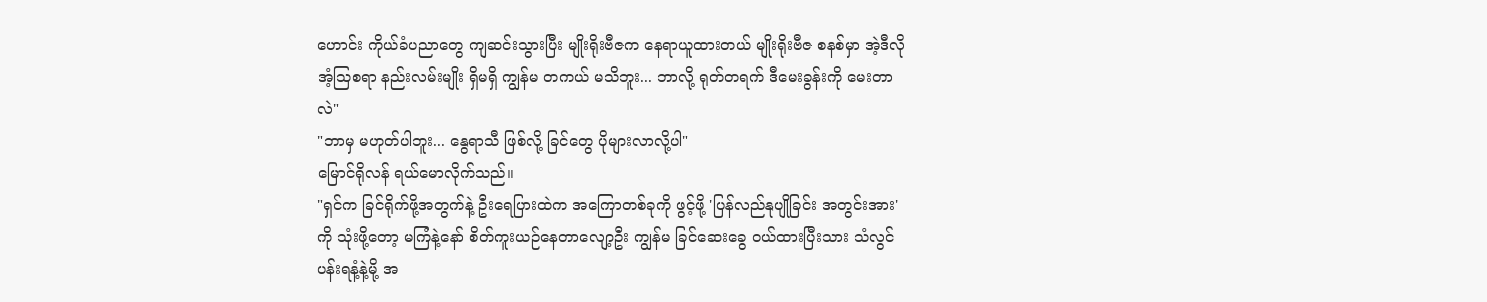ဟောင်း ကိုယ်ခံပညာတွေ ကျဆင်းသွားပြီး မျိုးရိုးဗီဇက နေရာယူထားတယ် မျိုးရိုးဗီဇ စနစ်မှာ အဲ့ဒီလို အံ့သြစရာ နည်းလမ်းမျိုး ရှိမရှိ ကျွန်မ တကယ် မသိဘူး... ဘာလို့ ရုတ်တရက် ဒီမေးခွန်းကို မေးတာလဲ"
"ဘာမှ မဟုတ်ပါဘူး... နွေရာသီ ဖြစ်လို့ ခြင်တွေ ပိုများလာလို့ပါ"
မြောင်ရိုလန် ရယ်မောလိုက်သည်။
"ရှင်က ခြင်ရိုက်ဖို့အတွက်နဲ့ ဦးရေပြားထဲက အကြောတစ်ခုကို ဖွင့်ဖို့ 'ပြန်လည်နုပျိုခြင်း အတွင်းအား' ကို သုံးဖို့တော့ မကြံနဲ့နော် စိတ်ကူးယဉ်နေတာလျော့ဦး ကျွန်မ ခြင်ဆေးခွေ ဝယ်ထားပြီးသား သံလွင်ပန်းရနံ့နဲ့မို့ အ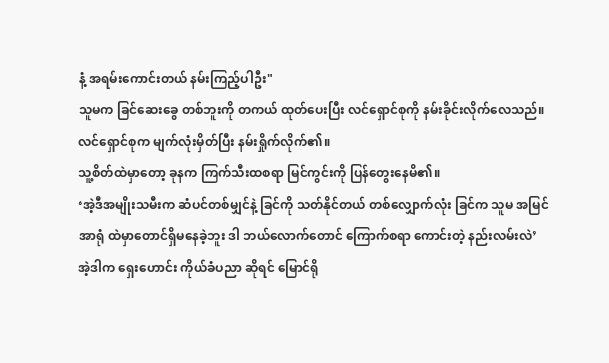နံ့ အရမ်းကောင်းတယ် နမ်းကြည့်ပါဦး"
သူမက ခြင်ဆေးခွေ တစ်ဘူးကို တကယ် ထုတ်ပေးပြီး လင်ရှောင်စုကို နမ်းခိုင်းလိုက်လေသည်။
လင်ရှောင်စုက မျက်လုံးမှိတ်ပြီး နမ်းရှိုက်လိုက်၏။
သူ့စိတ်ထဲမှာတော့ ခုနက ကြက်သီးထစရာ မြင်ကွင်းကို ပြန်တွေးနေမိ၏။
‘အဲ့ဒီအမျိုးသမီးက ဆံပင်တစ်မျှင်နဲ့ ခြင်ကို သတ်နိုင်တယ် တစ်လျှောက်လုံး ခြင်က သူမ အမြင်အာရုံ ထဲမှာတောင်ရှိမနေခဲ့ဘူး ဒါ ဘယ်လောက်တောင် ကြောက်စရာ ကောင်းတဲ့ နည်းလမ်းလဲ’
အဲ့ဒါက ရှေးဟောင်း ကိုယ်ခံပညာ ဆိုရင် မြောင်ရို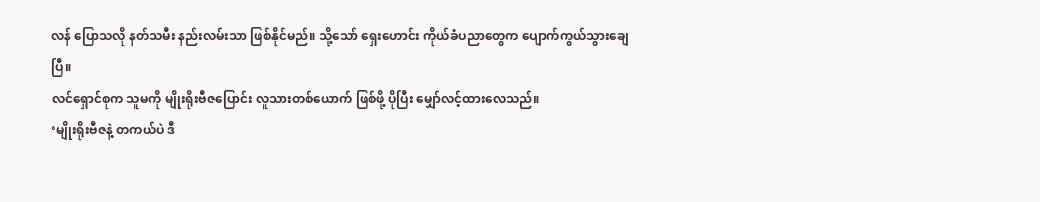လန် ပြောသလို နတ်သမီး နည်းလမ်းသာ ဖြစ်နိုင်မည်။ သို့သော် ရှေးဟောင်း ကိုယ်ခံပညာတွေက ပျောက်ကွယ်သွားချေပြီ။
လင်ရှောင်စုက သူမကို မျိုးရိုးဗီဇပြောင်း လူသားတစ်ယောက် ဖြစ်ဖို့ ပိုပြီး မျှော်လင့်ထားလေသည်။
‘မျိုးရိုးဗီဇနဲ့ တကယ်ပဲ ဒီ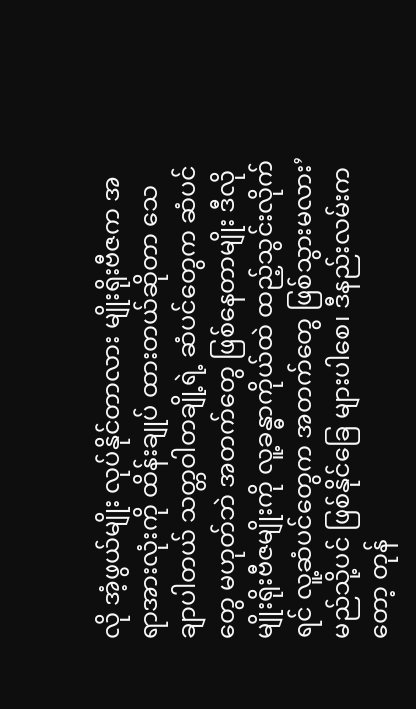လို အံ့ဖွယ်မျိုး လုပ်နိုင်တာလား မျိုးရိုးဗီဇက အရာအားလုံးကို ထိန်းချုပ် ထားတယ်ဆိုတာ သေချာပါတယ် သတ္တဝါတချို့ရဲ့ ဆံပင်တွေက ဆံပင်တွေ မဟုတ်ဘဲ အတက်တွေ ဖြစ်နေတာမျိုး ဒီလို မျိုးရိုးဗီဇမျိုးကို လူ့ခန္ဓာကိုယ်ထဲ ထည့်သွင်းလိုက်ရင် လူ့ဆံပင်တွေက အတက်တွေ ဖြစ်သွားမလား’
မည်သို့ပင် ဖြစ်နိုင်ခြေ များပါစေ၊ ဒီနည်းလမ်းကတော့ တုန်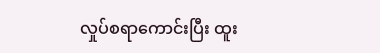လှုပ်စရာကောင်းပြီး ထူး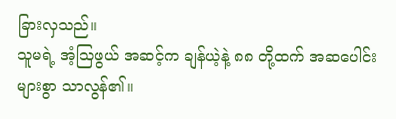ခြားလှသည်။
သူမရဲ့ အံ့သြဖွယ် အဆင့်က ချန်ယဲ့နဲ့ ၈၈ တို့ထက် အဆပေါင်းများစွာ သာလွန်၏။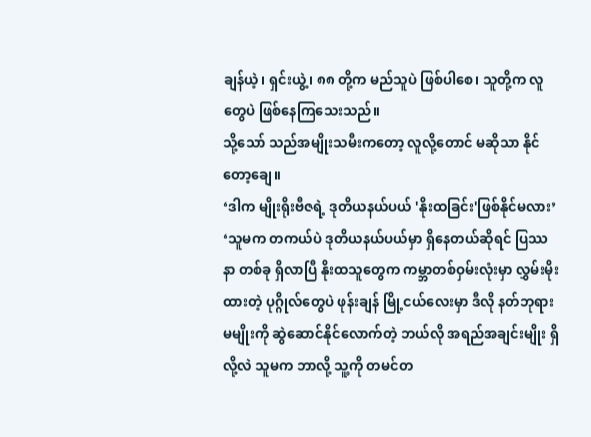ချန်ယဲ့၊ ရှင်းယွဲ့၊ ၈၈ တို့က မည်သူပဲ ဖြစ်ပါစေ၊ သူတို့က လူတွေပဲ ဖြစ်နေကြသေးသည်။
သို့သော် သည်အမျိုးသမီးကတော့ လူလို့တောင် မဆိုသာ နိုင်တော့ချေ။
‘ဒါက မျိုးရိုးဗီဇရဲ့ ဒုတိယနယ်ပယ် 'နိုးထခြင်း'ဖြစ်နိုင်မလား’
‘သူမက တကယ်ပဲ ဒုတိယနယ်ပယ်မှာ ရှိနေတယ်ဆိုရင် ပြဿနာ တစ်ခု ရှိလာပြီ နိုးထသူတွေက ကမ္ဘာတစ်ဝှမ်းလုံးမှာ လွှမ်းမိုးထားတဲ့ ပုဂ္ဂိုလ်တွေပဲ ဖုန်းချန် မြို့ငယ်လေးမှာ ဒီလို နတ်ဘုရားမမျိုးကို ဆွဲဆောင်နိုင်လောက်တဲ့ ဘယ်လို အရည်အချင်းမျိုး ရှိလို့လဲ သူမက ဘာလို့ သူ့ကို တမင်တ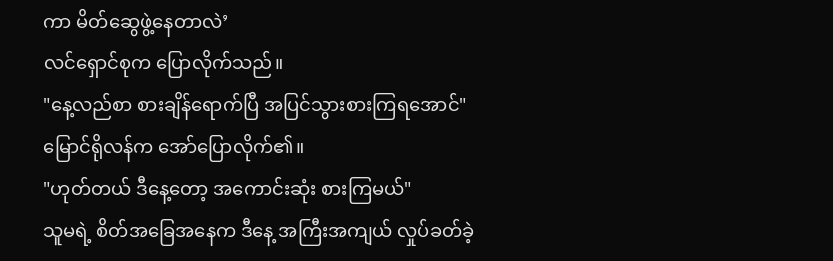ကာ မိတ်ဆွေဖွဲ့နေတာလဲ’
လင်ရှောင်စုက ပြောလိုက်သည်။
"နေ့လည်စာ စားချိန်ရောက်ပြီ အပြင်သွားစားကြရအောင်"
မြောင်ရိုလန်က အော်ပြောလိုက်၏။
"ဟုတ်တယ် ဒီနေ့တော့ အကောင်းဆုံး စားကြမယ်"
သူမရဲ့ စိတ်အခြေအနေက ဒီနေ့ အကြီးအကျယ် လှုပ်ခတ်ခဲ့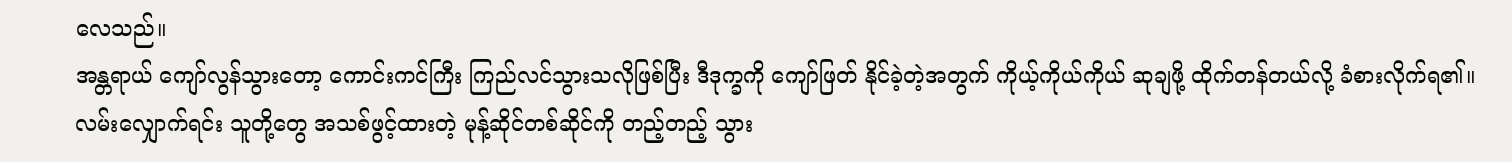လေသည်။
အန္တရာယ် ကျော်လွန်သွားတော့ ကောင်းကင်ကြီး ကြည်လင်သွားသလိုဖြစ်ပြီး ဒီဒုက္ခကို ကျော်ဖြတ် နိုင်ခဲ့တဲ့အတွက် ကိုယ့်ကိုယ်ကိုယ် ဆုချဖို့ ထိုက်တန်တယ်လို့ ခံစားလိုက်ရ၏။
လမ်းလျှောက်ရင်း သူတို့တွေ အသစ်ဖွင့်ထားတဲ့ မုန့်ဆိုင်တစ်ဆိုင်ကို တည့်တည့် သွား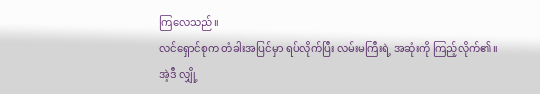ကြလေသည်။
လင်ရှောင်စုက တံခါးအပြင်မှာ ရပ်လိုက်ပြီး လမ်းမကြီးရဲ့ အဆုံးကို ကြည့်လိုက်၏။
အဲ့ဒီ လျှို့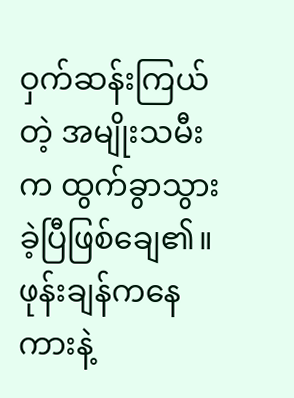ဝှက်ဆန်းကြယ်တဲ့ အမျိုးသမီးက ထွက်ခွာသွားခဲ့ပြီဖြစ်ချေ၏။
ဖုန်းချန်ကနေ ကားနဲ့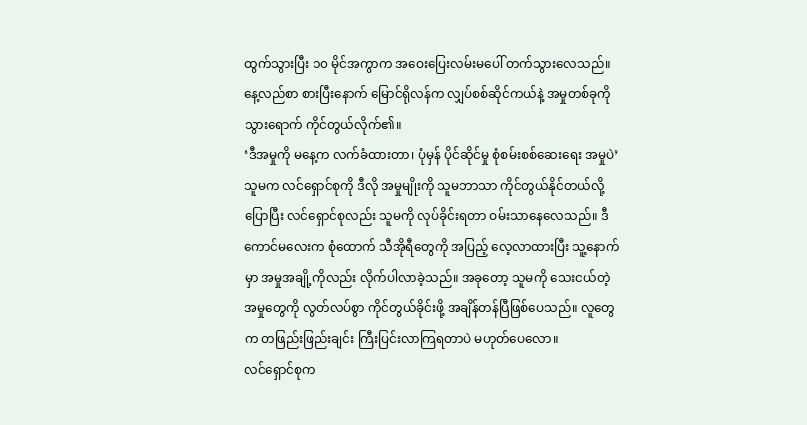ထွက်သွားပြီး ၁၀ မိုင်အကွာက အဝေးပြေးလမ်းမပေါ် တက်သွားလေသည်။
နေ့လည်စာ စားပြီးနောက် မြောင်ရိုလန်က လျှပ်စစ်ဆိုင်ကယ်နဲ့ အမှုတစ်ခုကို သွားရောက် ကိုင်တွယ်လိုက်၏။
‘ဒီအမှုကို မနေ့က လက်ခံထားတာ၊ ပုံမှန် ပိုင်ဆိုင်မှု စုံစမ်းစစ်ဆေးရေး အမှုပဲ’
သူမက လင်ရှောင်စုကို ဒီလို အမှုမျိုးကို သူမဘာသာ ကိုင်တွယ်နိုင်တယ်လို့ ပြောပြီး လင်ရှောင်စုလည်း သူမကို လုပ်ခိုင်းရတာ ဝမ်းသာနေလေသည်။ ဒီကောင်မလေးက စုံထောက် သီအိုရီတွေကို အပြည့် လေ့လာထားပြီး သူ့နောက်မှာ အမှုအချို့ကိုလည်း လိုက်ပါလာခဲ့သည်။ အခုတော့ သူမကို သေးငယ်တဲ့ အမှုတွေကို လွတ်လပ်စွာ ကိုင်တွယ်ခိုင်းဖို့ အချိန်တန်ပြီဖြစ်ပေသည်။ လူတွေက တဖြည်းဖြည်းချင်း ကြီးပြင်းလာကြရတာပဲ မဟုတ်ပေလော။
လင်ရှောင်စုက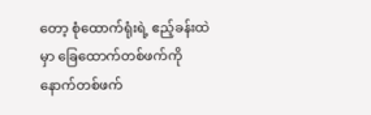တော့ စုံထောက်ရုံးရဲ့ ဧည့်ခန်းထဲမှာ ခြေထောက်တစ်ဖက်ကို နောက်တစ်ဖက်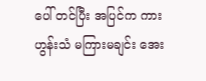ပေါ် တင်ပြီး အပြင်က ကားဟွန်းသံ မကြားမချင်း အေး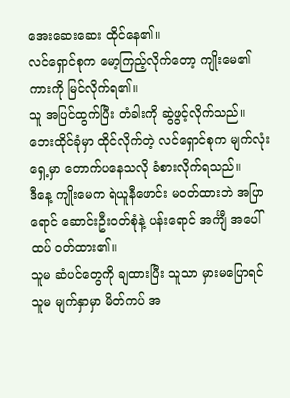အေးဆေးဆေး ထိုင်နေ၏။
လင်ရှောင်စုက မော့ကြည့်လိုက်တော့ ကျိုးမေ၏ ကားကို မြင်လိုက်ရ၏။
သူ အပြင်ထွက်ပြီး တံခါးကို ဆွဲဖွင့်လိုက်သည်။
ဘေးထိုင်ခုံမှာ ထိုင်လိုက်တဲ့ လင်ရှောင်စုက မျက်လုံးရှေ့မှာ တောက်ပနေသလို ခံစားလိုက်ရသည်။
ဒီနေ့ ကျိုးမေက ရဲယူနီဖောင်း မဝတ်ထားဘဲ အပြာရောင် ဆောင်းဦးဝတ်စုံနဲ့ ပန်းရောင် အင်္ကျီ အပေါ်ထပ် ဝတ်ထား၏။
သူမ ဆံပင်တွေကို ချထားပြီး သူသာ မှားမပြောရင် သူမ မျက်နှာမှာ မိတ်ကပ် အ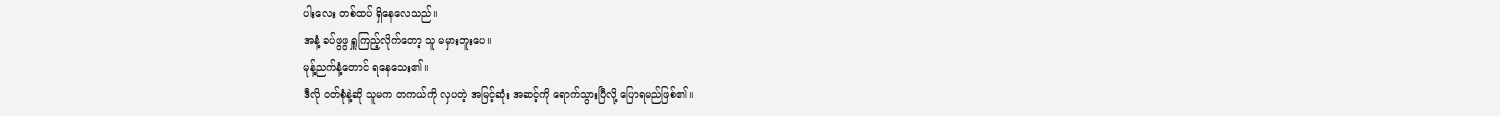ပါးလေး တစ်ထပ် ရှိနေလေသည်။
အနံ့ ခပ်ဖွဖွ ရှူကြည့်လိုက်တော့ သူ မမှားဘူးပေ။
မုန့်ညက်နံ့တောင် ရနေသေး၏။
ဒီလို ဝတ်စုံနဲ့ဆို သူမက တကယ်ကို လှပတဲ့ အမြင့်ဆုံး အဆင့်ကို ရောက်သွားပြီလို့ ပြောရမည်ဖြစ်၏။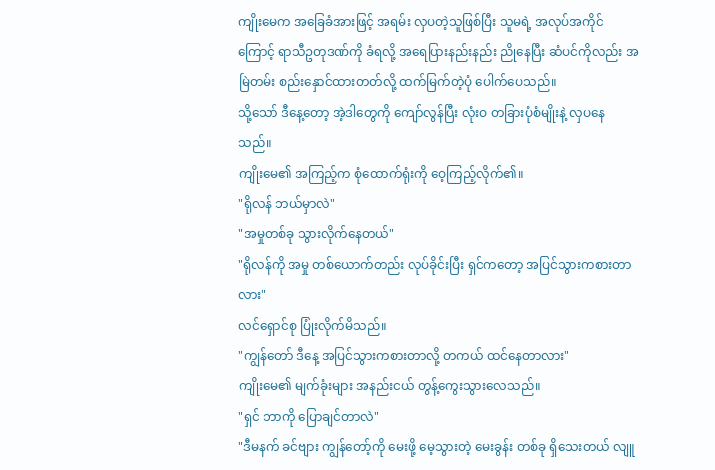ကျိုးမေက အခြေခံအားဖြင့် အရမ်း လှပတဲ့သူဖြစ်ပြီး သူမရဲ့ အလုပ်အကိုင်ကြောင့် ရာသီဥတုဒဏ်ကို ခံရလို့ အရေပြားနည်းနည်း ညိုနေပြီး ဆံပင်ကိုလည်း အမြဲတမ်း စည်းနှောင်ထားတတ်လို့ ထက်မြက်တဲ့ပုံ ပေါက်ပေသည်။
သို့သော် ဒီနေ့တော့ အဲ့ဒါတွေကို ကျော်လွန်ပြီး လုံးဝ တခြားပုံစံမျိုးနဲ့ လှပနေသည်။
ကျိုးမေ၏ အကြည့်က စုံထောက်ရုံးကို ဝေ့ကြည့်လိုက်၏။
"ရိုလန် ဘယ်မှာလဲ"
"အမှုတစ်ခု သွားလိုက်နေတယ်"
"ရိုလန်ကို အမှု တစ်ယောက်တည်း လုပ်ခိုင်းပြီး ရှင်ကတော့ အပြင်သွားကစားတာလား"
လင်ရှောင်စု ပြုံးလိုက်မိသည်။
"ကျွန်တော် ဒီနေ့ အပြင်သွားကစားတာလို့ တကယ် ထင်နေတာလား"
ကျိုးမေ၏ မျက်ခုံးများ အနည်းငယ် တွန့်ကွေးသွားလေသည်။
"ရှင် ဘာကို ပြောချင်တာလဲ"
"ဒီမနက် ခင်ဗျား ကျွန်တော့်ကို မေးဖို့ မေ့သွားတဲ့ မေးခွန်း တစ်ခု ရှိသေးတယ် လျူ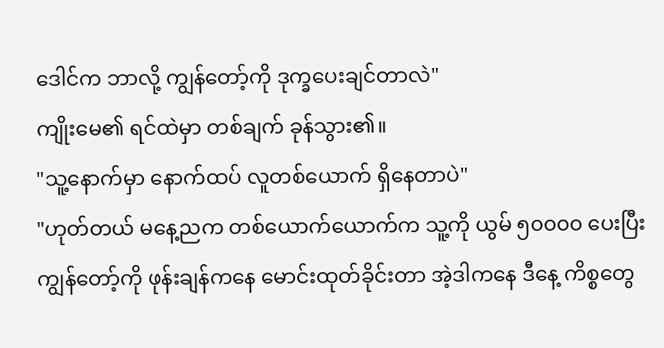ဒေါင်က ဘာလို့ ကျွန်တော့်ကို ဒုက္ခပေးချင်တာလဲ"
ကျိုးမေ၏ ရင်ထဲမှာ တစ်ချက် ခုန်သွား၏။
"သူ့နောက်မှာ နောက်ထပ် လူတစ်ယောက် ရှိနေတာပဲ"
"ဟုတ်တယ် မနေ့ညက တစ်ယောက်ယောက်က သူ့ကို ယွမ် ၅၀၀၀၀ ပေးပြီး ကျွန်တော့်ကို ဖုန်းချန်ကနေ မောင်းထုတ်ခိုင်းတာ အဲ့ဒါကနေ ဒီနေ့ ကိစ္စတွေ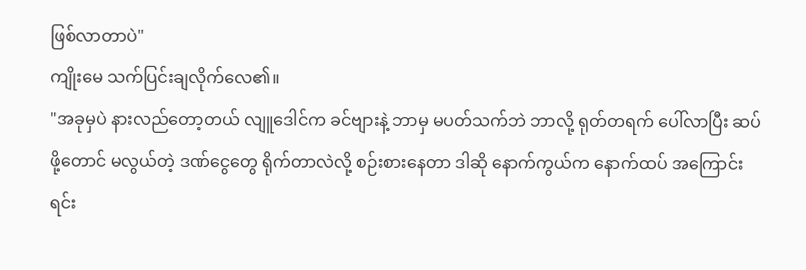ဖြစ်လာတာပဲ"
ကျိုးမေ သက်ပြင်းချလိုက်လေ၏။
"အခုမှပဲ နားလည်တော့တယ် လျူဒေါင်က ခင်ဗျားနဲ့ ဘာမှ မပတ်သက်ဘဲ ဘာလို့ ရုတ်တရက် ပေါ်လာပြီး ဆပ်ဖို့တောင် မလွယ်တဲ့ ဒဏ်ငွေတွေ ရိုက်တာလဲလို့ စဉ်းစားနေတာ ဒါဆို နောက်ကွယ်က နောက်ထပ် အကြောင်းရင်း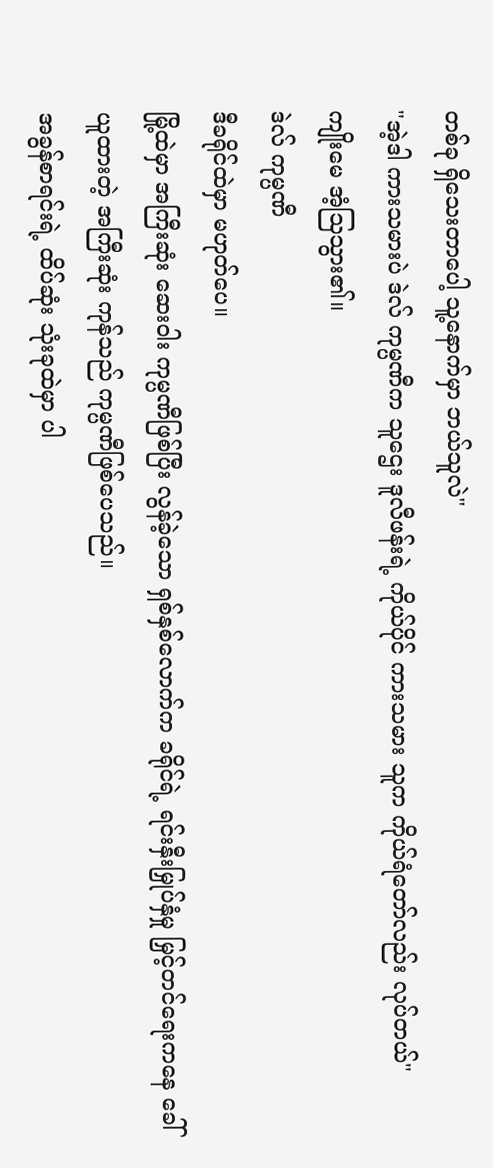တစ်ခု ရှိသေးတာပေါ့ သူ့နောက်မှာ ဘယ်သူလဲ"
"အဲ့ဒါ ကားသမားပဲ ဒဲလ် ကုမ္ပဏီက သူဌေး ဒူလီဖန်းရဲ့ ကိုယ်ပိုင် ကားသမား သူက ကိုယ်ရံတော်လည်း လုပ်တယ်"
ကျိုးမေ အံ့သြသွား၏။
ဒဲလ် ကုမ္ပဏီ
ဒီခရိုင်ထဲမှာ မဟုတ်ပေ။
မြို့ထဲမှာ အကြီးဆုံး ဆေးဝါး ကုမ္ပဏီဖြစ်ပြီး လွန်ခဲ့သော ရှစ်နှစ်လောက်က ခရိုင်ရဲ့ ရင်းနှီးမြှုပ်နှံမှု မြှင့်တင်ရေးကနေ ခေါ်ယူထားတဲ့ အကြီးဆုံး ကုန်သည် ကုမ္ပဏီဖြစ်ပေသည်။
အခွန်စာရင်းရဲ့ ထိပ်ဆုံး သုံးခုထဲမှာ ပါ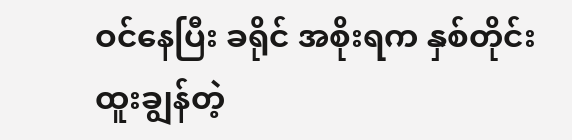ဝင်နေပြီး ခရိုင် အစိုးရက နှစ်တိုင်း ထူးချွန်တဲ့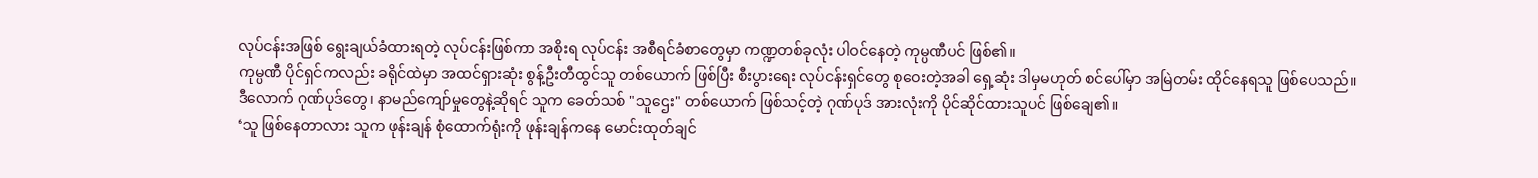လုပ်ငန်းအဖြစ် ရွေးချယ်ခံထားရတဲ့ လုပ်ငန်းဖြစ်ကာ အစိုးရ လုပ်ငန်း အစီရင်ခံစာတွေမှာ ကဏ္ဍတစ်ခုလုံး ပါဝင်နေတဲ့ ကုမ္ပဏီပင် ဖြစ်၏။
ကုမ္ပဏီ ပိုင်ရှင်ကလည်း ခရိုင်ထဲမှာ အထင်ရှားဆုံး စွန့်ဦးတီထွင်သူ တစ်ယောက် ဖြစ်ပြီး စီးပွားရေး လုပ်ငန်းရှင်တွေ စုဝေးတဲ့အခါ ရှေ့ဆုံး ဒါမှမဟုတ် စင်ပေါ်မှာ အမြဲတမ်း ထိုင်နေရသူ ဖြစ်ပေသည်။
ဒီလောက် ဂုဏ်ပုဒ်တွေ၊ နာမည်ကျော်မှုတွေနဲ့ဆိုရင် သူက ခေတ်သစ် "သူဌေး" တစ်ယောက် ဖြစ်သင့်တဲ့ ဂုဏ်ပုဒ် အားလုံးကို ပိုင်ဆိုင်ထားသူပင် ဖြစ်ချေ၏။
‘သူ ဖြစ်နေတာလား သူက ဖုန်းချန် စုံထောက်ရုံးကို ဖုန်းချန်ကနေ မောင်းထုတ်ချင်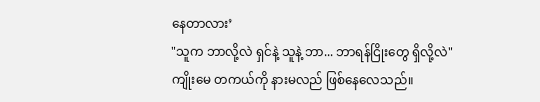နေတာလား’
"သူက ဘာလို့လဲ ရှင်နဲ့ သူနဲ့ ဘာ... ဘာရန်ငြိုးတွေ ရှိလို့လဲ"
ကျိုးမေ တကယ်ကို နားမလည် ဖြစ်နေလေသည်။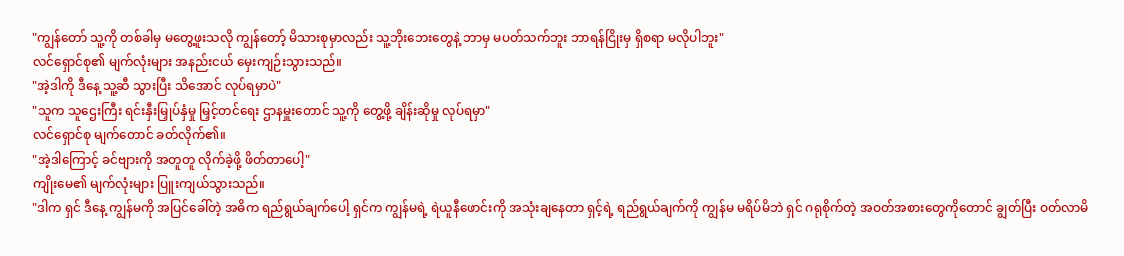"ကျွန်တော် သူ့ကို တစ်ခါမှ မတွေ့ဖူးသလို ကျွန်တော့် မိသားစုမှာလည်း သူ့ဘိုးဘေးတွေနဲ့ ဘာမှ မပတ်သက်ဘူး ဘာရန်ငြိုးမှ ရှိစရာ မလိုပါဘူး"
လင်ရှောင်စု၏ မျက်လုံးများ အနည်းငယ် မှေးကျဉ်းသွားသည်။
"အဲ့ဒါကို ဒီနေ့ သူ့ဆီ သွားပြီး သိအောင် လုပ်ရမှာပဲ"
"သူက သူဌေးကြီး ရင်းနှီးမြှုပ်နှံမှု မြှင့်တင်ရေး ဌာနမှူးတောင် သူ့ကို တွေ့ဖို့ ချိန်းဆိုမှု လုပ်ရမှာ"
လင်ရှောင်စု မျက်တောင် ခတ်လိုက်၏။
"အဲ့ဒါကြောင့် ခင်ဗျားကို အတူတူ လိုက်ခဲ့ဖို့ ဖိတ်တာပေါ့"
ကျိုးမေ၏ မျက်လုံးများ ပြူးကျယ်သွားသည်။
"ဒါက ရှင် ဒီနေ့ ကျွန်မကို အပြင်ခေါ်တဲ့ အဓိက ရည်ရွယ်ချက်ပေါ့ ရှင်က ကျွန်မရဲ့ ရဲယူနီဖောင်းကို အသုံးချနေတာ ရှင့်ရဲ့ ရည်ရွယ်ချက်ကို ကျွန်မ မရိပ်မိဘဲ ရှင် ဂရုစိုက်တဲ့ အဝတ်အစားတွေကိုတောင် ချွတ်ပြီး ဝတ်လာမိ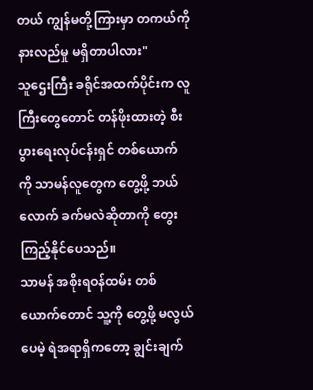တယ် ကျွန်မတို့ကြားမှာ တကယ်ကို နားလည်မှု မရှိတာပါလား"
သူဌေးကြီး ခရိုင်အထက်ပိုင်းက လူကြီးတွေတောင် တန်ဖိုးထားတဲ့ စီးပွားရေးလုပ်ငန်းရှင် တစ်ယောက် ကို သာမန်လူတွေက တွေ့ဖို့ ဘယ်လောက် ခက်မလဲဆိုတာကို တွေးကြည့်နိုင်ပေသည်။
သာမန် အစိုးရဝန်ထမ်း တစ်ယောက်တောင် သူ့ကို တွေ့ဖို့ မလွယ်ပေမဲ့ ရဲအရာရှိကတော့ ချွင်းချက်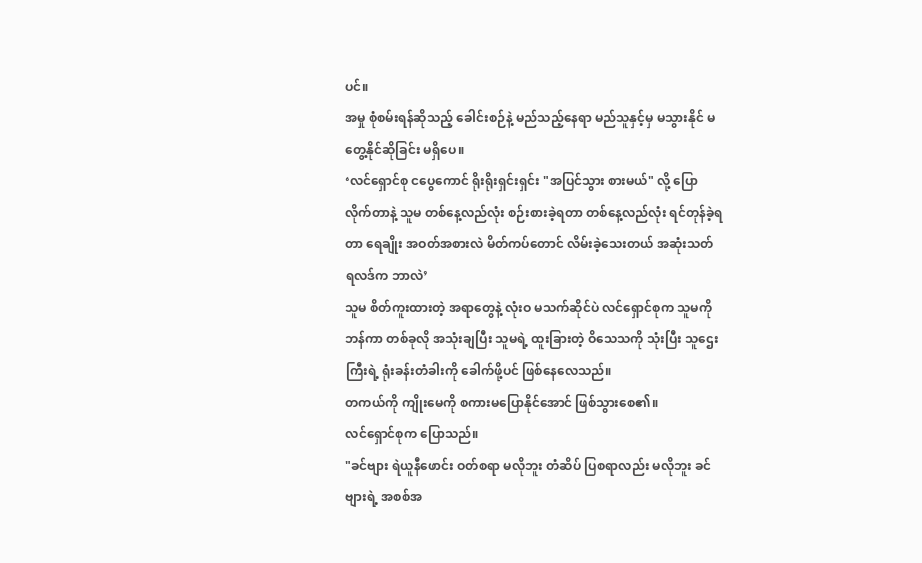ပင်။
အမှု စုံစမ်းရန်ဆိုသည့် ခေါင်းစဉ်နဲ့ မည်သည့်နေရာ မည်သူနှင့်မှ မသွားနိုင် မတွေ့နိုင်ဆိုခြင်း မရှိပေ။
‘လင်ရှောင်စု ငပွေကောင် ရိုးရိုးရှင်းရှင်း "အပြင်သွား စားမယ်" လို့ ပြောလိုက်တာနဲ့ သူမ တစ်နေ့လည်လုံး စဉ်းစားခဲ့ရတာ တစ်နေ့လည်လုံး ရင်တုန်ခဲ့ရတာ ရေချိုး အဝတ်အစားလဲ မိတ်ကပ်တောင် လိမ်းခဲ့သေးတယ် အဆုံးသတ် ရလဒ်က ဘာလဲ’
သူမ စိတ်ကူးထားတဲ့ အရာတွေနဲ့ လုံးဝ မသက်ဆိုင်ပဲ လင်ရှောင်စုက သူမကို ဘန်ကာ တစ်ခုလို အသုံးချပြီး သူမရဲ့ ထူးခြားတဲ့ ဝိသေသကို သုံးပြီး သူဌေးကြီးရဲ့ ရုံးခန်းတံခါးကို ခေါက်ဖို့ပင် ဖြစ်နေလေသည်။
တကယ်ကို ကျိုးမေကို စကားမပြောနိုင်အောင် ဖြစ်သွားစေ၏။
လင်ရှောင်စုက ပြောသည်။
"ခင်ဗျား ရဲယူနီဖောင်း ဝတ်စရာ မလိုဘူး တံဆိပ် ပြစရာလည်း မလိုဘူး ခင်ဗျားရဲ့ အစစ်အ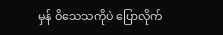မှန် ဝိသေသကိုပဲ ပြောလိုက်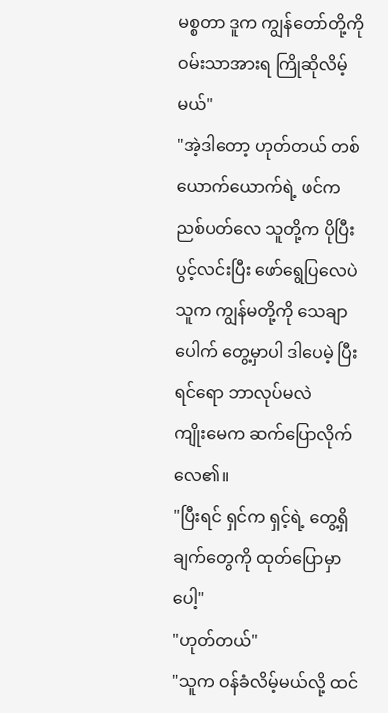မစ္စတာ ဒူက ကျွန်တော်တို့ကို ဝမ်းသာအားရ ကြိုဆိုလိမ့်မယ်"
"အဲ့ဒါတော့ ဟုတ်တယ် တစ်ယောက်ယောက်ရဲ့ ဖင်က ညစ်ပတ်လေ သူတို့က ပိုပြီး ပွင့်လင်းပြီး ဖော်ရွေပြလေပဲ သူက ကျွန်မတို့ကို သေချာပေါက် တွေ့မှာပါ ဒါပေမဲ့ ပြီးရင်ရော ဘာလုပ်မလဲ
ကျိုးမေက ဆက်ပြောလိုက်လေ၏။
"ပြီးရင် ရှင်က ရှင့်ရဲ့ တွေ့ရှိချက်တွေကို ထုတ်ပြောမှာပေါ့"
"ဟုတ်တယ်"
"သူက ဝန်ခံလိမ့်မယ်လို့ ထင်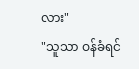လား"
"သူသာ ဝန်ခံရင်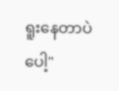ရူးနေတာပဲပေါ့"